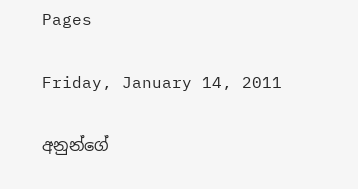Pages

Friday, January 14, 2011

අනුන්ගේ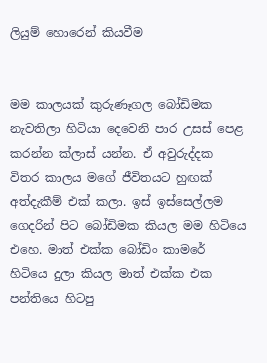ලියුම් හොරෙන් කියවීම


මම කාලයක් කුරුණෑගල බෝඩිමක නැවතිලා හිටියා දෙවෙනි පාර උසස් පෙළ කරන්න ක්ලාස් යන්න. ඒ අවුරුද්දක විතර කාලය මගේ ජීවිතයට හුඟක් අත්දැකීම් එක් කලා. ඉස් ඉස්සෙල්ලම ගෙදරින් පිට බෝඩිමක කියල මම හිටියෙ එහෙ. මාත් එක්ක බෝඩිං කාමරේ හිටියෙ දුලා කියල මාත් එක්ක එක පන්තියෙ හිටපු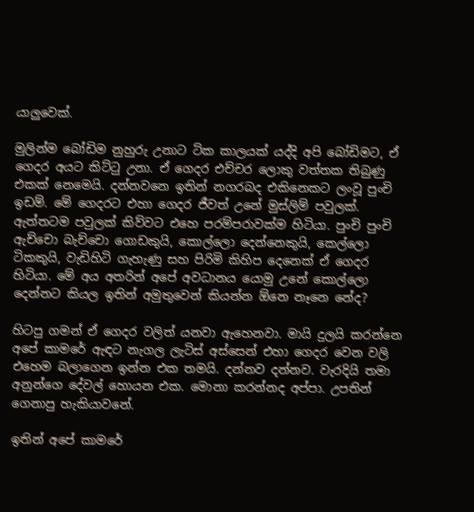යාලුවෙක්.

මුලින්ම බෝඩිම නුහුරු උනාට ටික කාලයක් යද්දි අපි බෝඩිමට, ඒ ගෙදර අයට කිට්ටු උනා. ඒ ගෙදර එච්චර ලොකු වත්තක තිබුණු එකක් නෙමෙයි. දන්නවනෙ ඉතින් නගරබද එකිනෙකට ලංවූ පුංචි ඉඩම්. මේ ගෙදරට එහා ගෙදර ජීවත් උනේ මුස්ලිම් පවුලක්. ඇත්තටම පවුලක් කිව්වට එහෙ පරම්පරාවක්ම හිටියා. පුංචි පුංචි ඇච්චො බැච්චො ගොඩකුයි, කොල්ලො දෙන්නෙකුයි, කෙල්ලො ටිකකුයි, වැඩිහිටි ගැහැණු සහ පිරිමි කිහිප දෙනෙක් ඒ ගෙදර හිටියා. මේ අය අතරින් අපේ අවධානය යොමු උනේ කොල්ලො දෙන්නට කියල ඉතින් අමුතුවෙන් කියන්න ඕනෙ නෑනෙ නේද?

හිටපු ගමන් ඒ ගෙදර වලිත් යනවා ඇහෙනවා. මායි දුලයි කරන්නෙ අපේ කාමරේ ඇඳට නැගල ලැටිස් අස්සෙන් එහා ගෙදර වෙන වලි එහෙම බලාගෙන ඉන්න එක තමයි. දන්නව දන්නව. වැරදියි තමා අනුන්ගෙ දේවල් හොයන එක. මොනා කරන්නද අප්පා. උපතින් ගෙනාපු හැකියාවනේ.

ඉතින් අපේ කාමරේ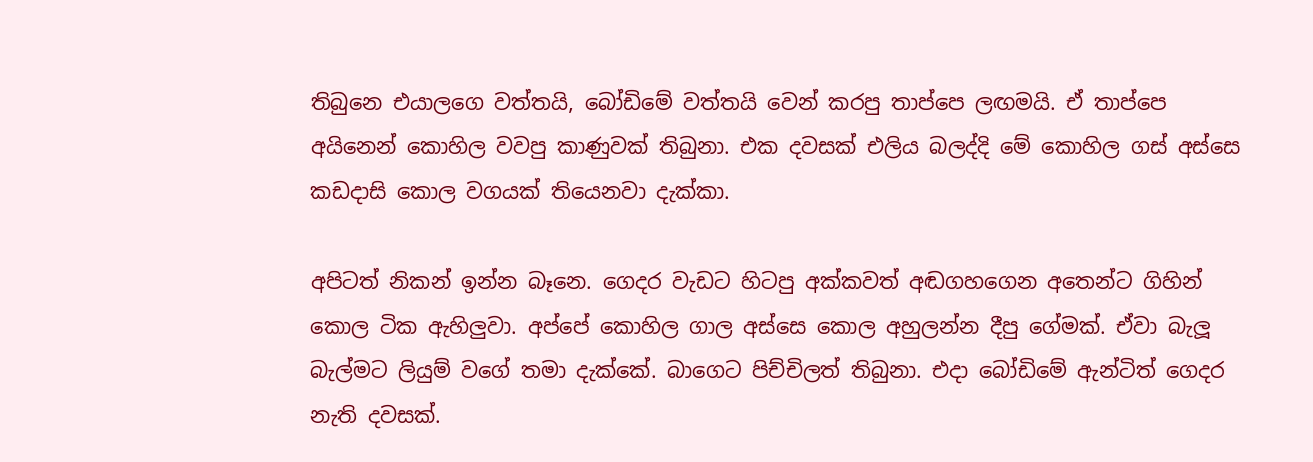තිබුනෙ එයාලගෙ වත්තයි, බෝඩිමේ වත්තයි වෙන් කරපු තාප්පෙ ලඟමයි. ඒ තාප්පෙ අයිනෙන් කොහිල වවපු කාණුවක් තිබුනා. එක දවසක් එලිය බලද්දි මේ කොහිල ගස් අස්සෙ කඩදාසි කොල වගයක් තියෙනවා දැක්කා.

අපිටත් නිකන් ඉන්න බෑනෙ. ගෙදර වැඩට හිටපු අක්කවත් අඬගහගෙන අතෙන්ට ගිහින් කොල ටික ඇහිලුවා. අප්පේ කොහිල ගාල අස්සෙ කොල අහුලන්න දීපු ගේමක්. ඒවා බැලූ බැල්මට ලියුම් වගේ තමා දැක්කේ. බාගෙට පිච්චිලත් තිබුනා. එදා බෝඩිමේ ඇන්ටිත් ගෙදර නැති දවසක්.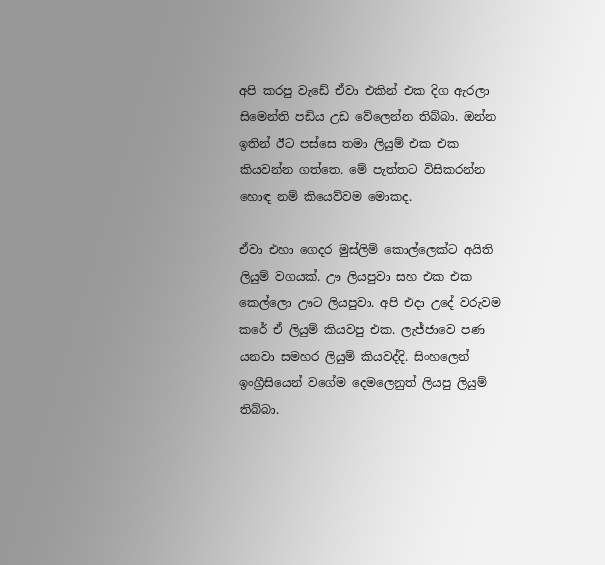අපි කරපු වැඩේ ඒවා එකින් එක දිග ඇරලා සිමෙන්ති පඩිය උඩ වේලෙන්න තිබ්බා. ඔන්න ඉතින් ඊට පස්සෙ තමා ලියුම් එක එක කියවන්න ගත්තෙ. මේ පැත්තට විසිකරන්න හොඳ නම් කියෙව්වම මොකද.

ඒවා එහා ගෙදර මුස්ලිම් කොල්ලෙක්ට අයිති ලියුම් වගයක්. ඌ ලියපුවා සහ එක එක කෙල්ලො ඌට ලියපුවා. අපි එදා උදේ වරුවම කරේ ඒ ලියුම් කියවපු එක. ලැජ්ජාවෙ පණ යනවා සමහර ලියුම් කියවද්දි. සිංහලෙන් ඉංග්‍රීසියෙන් වගේම දෙමලෙනුත් ලියපු ලියුම් තිබ්බා.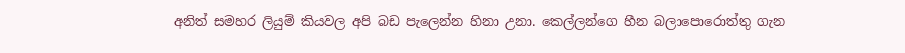අනිත් සමහර ලියුම් කියවල අපි බඩ පැලෙන්න හිනා උනා. කෙල්ලන්ගෙ හීන බලාපොරොත්තු ගැන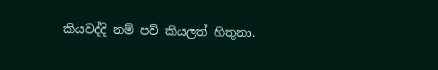කියවද්දි නම් පව් කියලත් හිතුනා.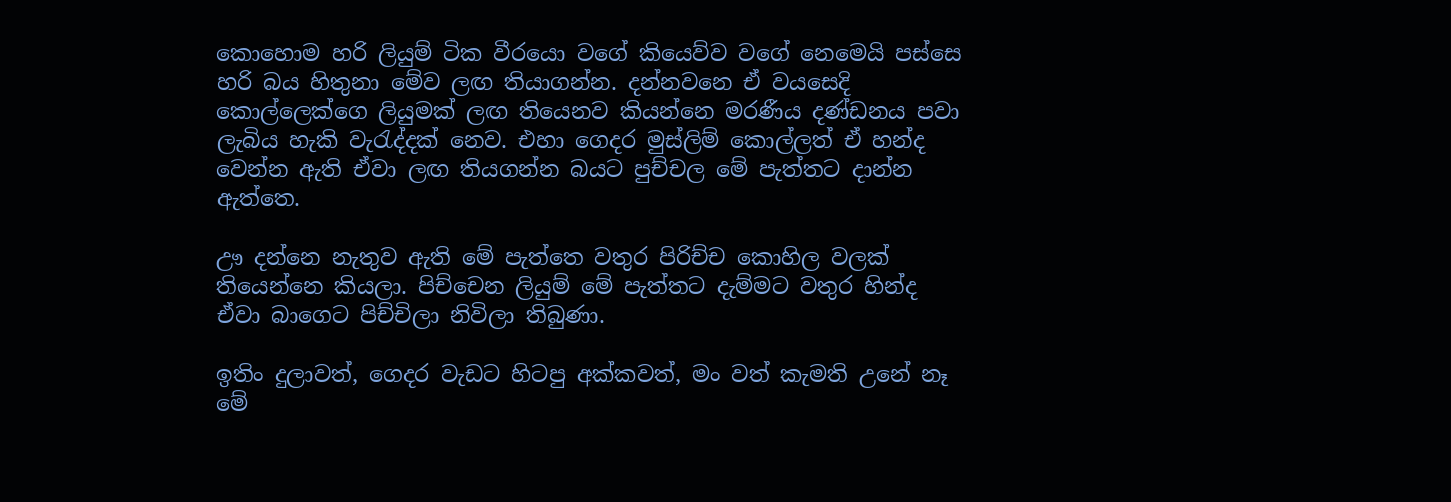කොහොම හරි ලියුම් ටික වීරයො වගේ කියෙව්ව වගේ නෙමෙයි පස්සෙ හරි බය හිතුනා මේව ලඟ තියාගන්න. දන්නවනෙ ඒ වයසෙදි කොල්ලෙක්ගෙ ලියුමක් ලඟ තියෙනව කියන්නෙ මරණීය දණ්ඩනය පවා ලැබිය හැකි වැරැද්දක් නෙව. එහා ගෙදර මුස්ලිම් කොල්ලත් ඒ හන්ද වෙන්න ඇති ඒවා ලඟ තියගන්න බයට පුච්චල මේ පැත්තට දාන්න ඇත්තෙ.

ඌ දන්නෙ නැතුව ඇති මේ පැත්තෙ වතුර පිරිච්ච කොහිල වලක් තියෙන්නෙ කියලා. පිච්චෙන ලියුම් මේ පැත්තට දැම්මට වතුර හින්ද ඒවා බාගෙට පිච්චිලා නිවිලා තිබුණා.

ඉතිං දුලාවත්, ගෙදර වැඩට හිටපු අක්කවත්, මං වත් කැමති උනේ නෑ මේ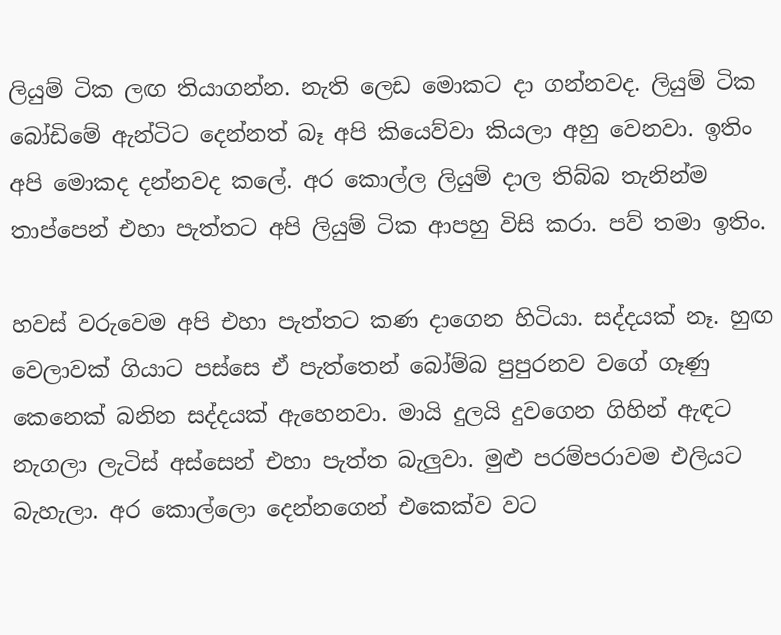ලියුම් ටික ලඟ තියාගන්න. නැති ලෙඩ මොකට දා ගන්නවද. ලියුම් ටික බෝඩිමේ ඇන්ටිට දෙන්නත් බෑ අපි කියෙව්වා කියලා අහු වෙනවා. ඉතිං අපි මොකද දන්නවද කලේ. අර කොල්ල ලියුම් දාල තිබ්බ තැනින්ම තාප්පෙන් එහා පැත්තට අපි ලියුම් ටික ආපහු විසි කරා. පව් තමා ඉතිං.

හවස් වරුවෙම අපි එහා පැත්තට කණ දාගෙන හිටියා. සද්දයක් නෑ. හුඟ වෙලාවක් ගියාට පස්සෙ ඒ පැත්තෙන් බෝම්බ පුපුරනව වගේ ගෑණු කෙනෙක් බනින සද්දයක් ඇහෙනවා. මායි දුලයි දුවගෙන ගිහින් ඇඳට නැගලා ලැටිස් අස්සෙන් එහා පැත්ත බැලුවා. මුළු පරම්පරාවම එලියට බැහැලා. අර කොල්ලො දෙන්නගෙන් එකෙක්ව වට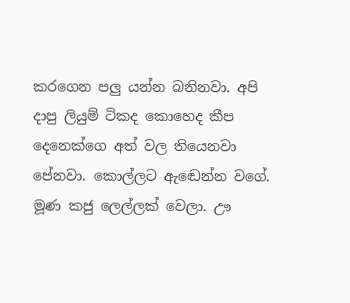කරගෙන පලු යන්න බනිනවා. අපි දාපු ලියුම් ටිකද කොහෙද කීප දෙනෙක්ගෙ අත් වල තියෙනවා පේනවා. කොල්ලට ඇඬෙන්න වගේ. මූණ කජු ලෙල්ලක් වෙලා. ඌ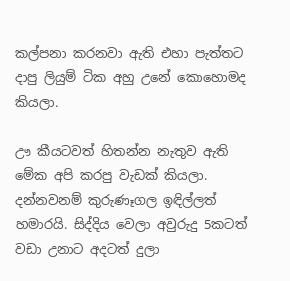කල්පනා කරනවා ඇති එහා පැත්තට දාපු ලියුම් ටික අහු උනේ කොහොමද කියලා.

ඌ කීයටවත් හිතන්න නැතුව ඇති මේක අපි කරපු වැඩක් කියලා. දන්නවනම් කුරුණෑගල ඉඳිල්ලත් හමාරයි. සිද්දිය වෙලා අවුරුදු 5කටත් වඩා උනාට අදටත් දුලා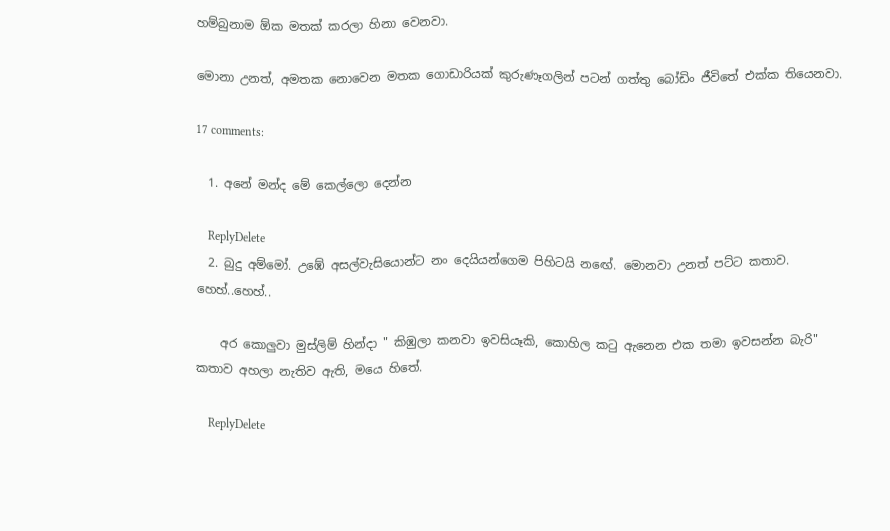හම්බුනාම ඕක මතක් කරලා හිනා වෙනවා.

මොනා උනත්, අමතක නොවෙන මතක ගොඩාරියක් කුරුණෑගලින් පටන් ගත්තු බෝඩිං ජීවිතේ එක්ක තියෙනවා.

17 comments:

  1. අනේ මන්ද මේ කෙල්ලො දෙන්න

    ReplyDelete
  2. බුදු අම්මෝ. උඹේ අසල්වැසියොන්ට නං දෙයියන්ගෙම පිහිටයි නඟේ. මොනවා උනත් පට්ට කතාව. හෙහ්..හෙහ්..

    අර කොලුවා මුස්ලිම් හින්දා " කිඹුලා කනවා ඉවසියෑකි, කොහිල ක‍ටු ඇනෙන එක තමා ඉවසන්න බැරි" කතාව අහලා නැතිව ඇති, මයෙ හිතේ.

    ReplyDelete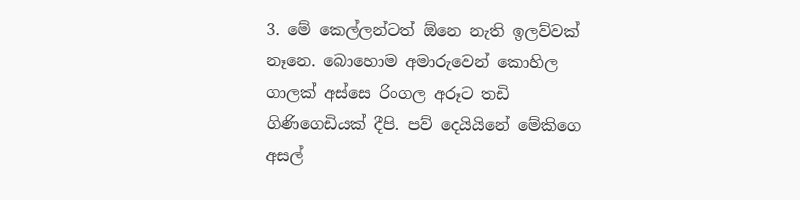3. මේ කෙල්ලන්ටත් ඕනෙ නැති ඉලව්වක් නෑනෙ. බොහොම අමාරුවෙන් කොහිල ගාලක් අස්සෙ රිංගල අරූට තඩි ගිණිගෙඩියක් දීපි. පව් දෙයියිනේ මේකිගෙ අසල්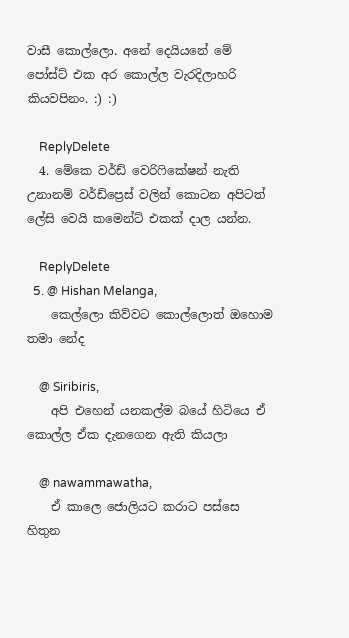වාසී කොල්ලො. අනේ දෙයියනේ මේ පෝස්ට් එක අර කොල්ල වැරදිලාහරි කියවපිනං. :) :)

    ReplyDelete
  4. මේකෙ වර්ඩ් වෙරි‍ෆිකේෂන් නැති උනානම් වර්ඩ්ප්‍රෙස් වලින් කොටන අපිටත් ලේසි වෙයි කමෙන්ට් එකක් දාල යන්න.

    ReplyDelete
  5. @ Hishan Melanga,
    කෙල්ලො කිව්වට කොල්ලොත් ඔහොම තමා නේද

    @ Siribiris,
    අපි එහෙන් යනකල්ම බයේ හිටියෙ ඒ කොල්ල ඒක දැනගෙන ඇති කියලා

    @ nawammawatha,
    ඒ කාලෙ ජොලියට කරාට පස්සෙ හිතුන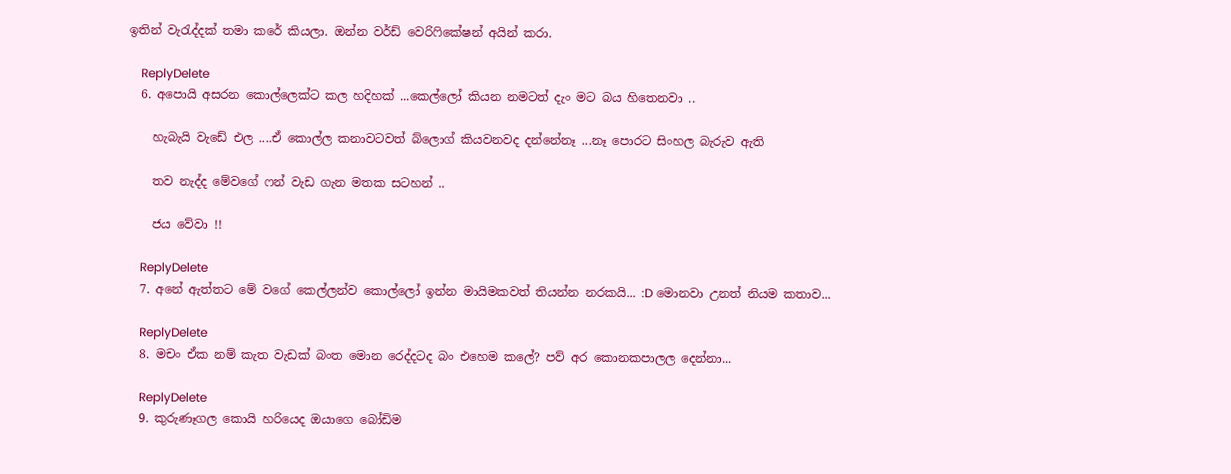ඉතින් වැරැද්දක් තමා කරේ කියලා. ඔන්න වර්ඩ් වෙරි‍ෆිකේෂන් අයින් කරා.

    ReplyDelete
  6. අපොයි අසරන කොල්ලෙක්ට කල හදිහක් ...කෙල්ලෝ කියන නමටත් දැං මට බය හිතෙනවා ..

    හැබැයි වැඩේ එල ....ඒ කොල්ල කනාවටවත් බ්ලොග් කියවනවද දන්නේනෑ ...නෑ පොරට සිංහල බැරුව ඇති

    තව නැද්ද මේවගේ ෆන් වැඩ ගැන මතක සටහන් ..

    ජය වේවා !!

    ReplyDelete
  7. අනේ ඇත්තට මේ වගේ කෙල්ලන්ව කොල්ලෝ ඉන්න මායිමකවත් තියන්න නරකයි... :D මොනවා උනත් නියම කතාව...

    ReplyDelete
  8. මචං ඒක නම් කැත වැඩක් බංත මොන රෙද්දටද බං එහෙම කලේ? පව් අර කොනකපාලල දෙන්නා...

    ReplyDelete
  9. කුරුණෑගල කොයි හරියෙද ඔයාගෙ බෝඩිම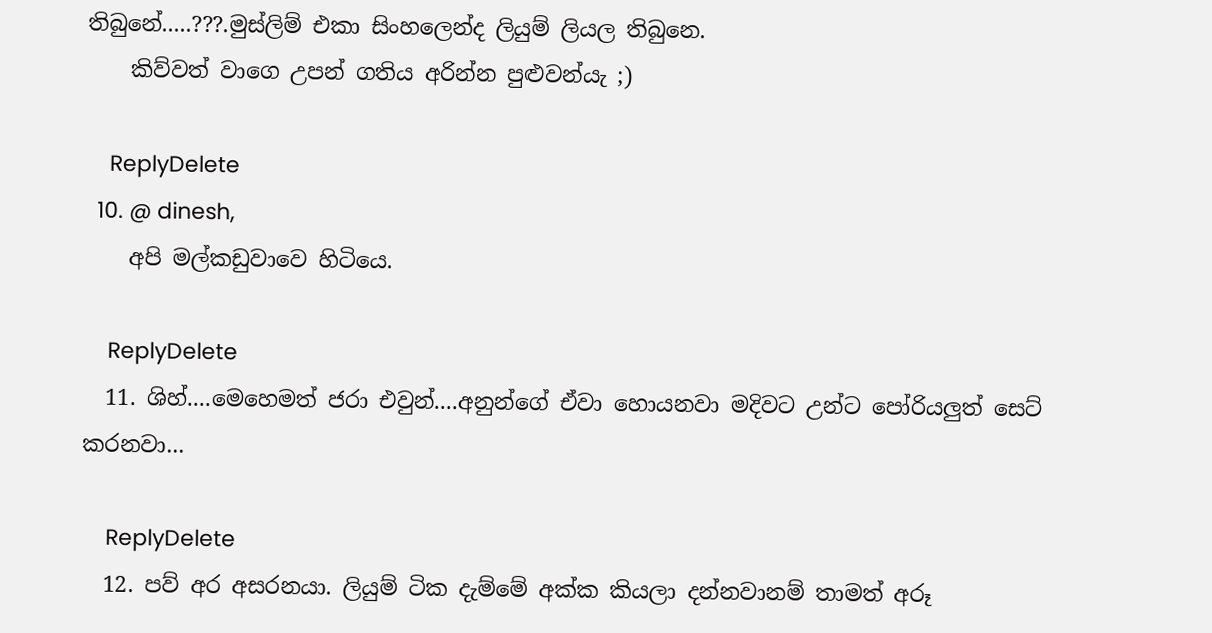තිබුනේ.....???.මුස්ලිම් එකා සිංහලෙන්ද ලියුම් ලියල තිබුනෙ.
    කිව්වත් වාගෙ උපන් ගතිය අරින්න පුළුවන්යැ ;)

    ReplyDelete
  10. @ dinesh,
    අපි මල්කඩුවාවෙ හිටියෙ.

    ReplyDelete
  11. ශිහ්....මෙහෙමත් ජරා එවුන්....අනුන්ගේ ඒවා හොයනවා මදිවට උන්ට පෝරියලුත් සෙට් කරනවා...

    ReplyDelete
  12. පව් අර අසරනයා. ලියුම් ටික දැම්මේ අක්ක කියලා දන්නවානම් තාමත් අරූ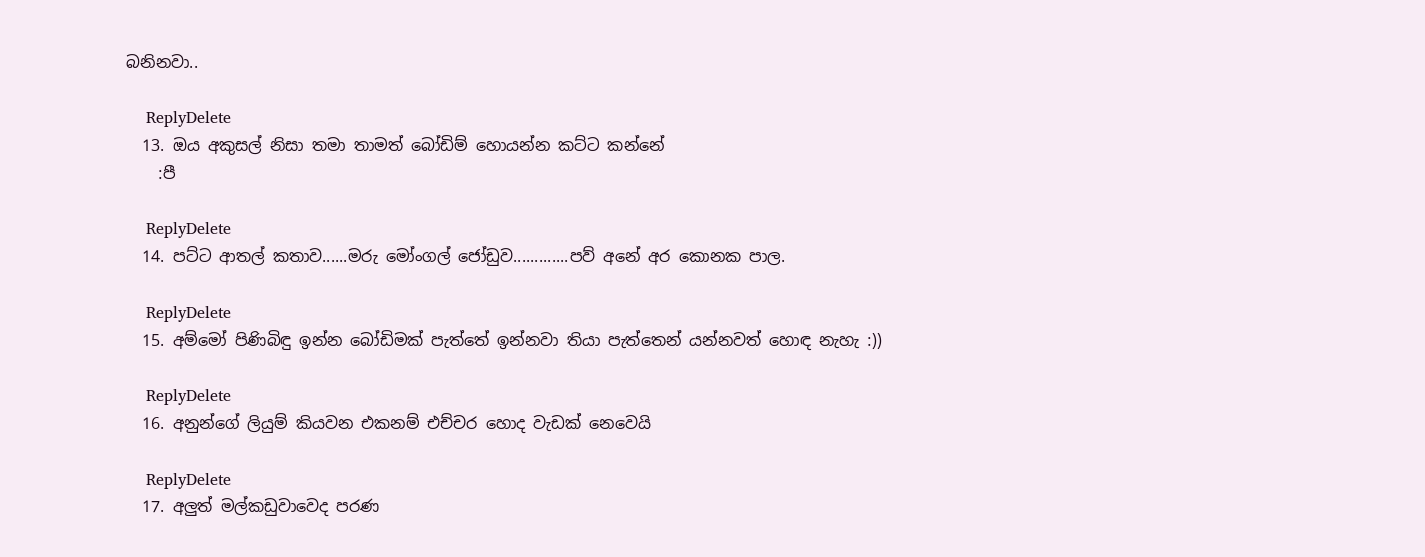බනිනවා..

    ReplyDelete
  13. ඔය අකුසල් නිසා තමා තාමත් බෝඩිම් හොයන්න කට්ට කන්නේ
    :පී

    ReplyDelete
  14. පට්ට ආතල් කතාව......මරු මෝංගල් ජෝඩුව.............පව් අනේ අර කොනක පාල.

    ReplyDelete
  15. අම්මෝ පිණිබිඳු ඉන්න බෝඩිමක් පැත්තේ ඉන්නවා තියා පැත්තෙන් යන්නවත් හොඳ නැහැ :))

    ReplyDelete
  16. අනුන්ගේ ලියුම් කියවන එකනම් එච්චර හොද වැඩක් නෙවෙයි

    ReplyDelete
  17. අලුත් මල්කඩුවාවෙද පරණ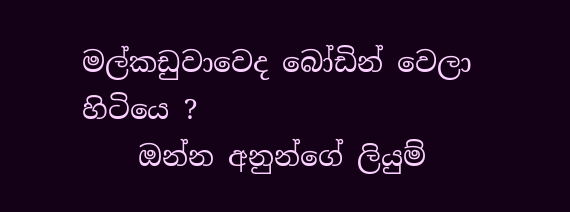මල්කඩුවාවෙද බෝඩින් වෙලා හිටියෙ ?
    ඔන්න අනුන්ගේ ලියුම්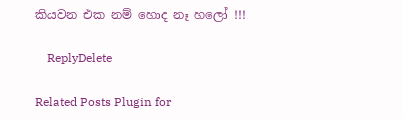කියවන එක නම් හොද නෑ හලෝ !!!

    ReplyDelete

Related Posts Plugin for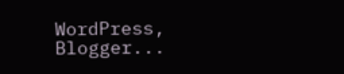WordPress, Blogger...